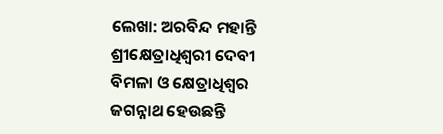ଲେଖା: ଅରବିନ୍ଦ ମହାନ୍ତି
ଶ୍ରୀକ୍ଷେତ୍ରାଧିଶ୍ଵରୀ ଦେବୀ ବିମଳା ଓ କ୍ଷେତ୍ରାଧିଶ୍ବର ଜଗନ୍ନାଥ ହେଉଛନ୍ତି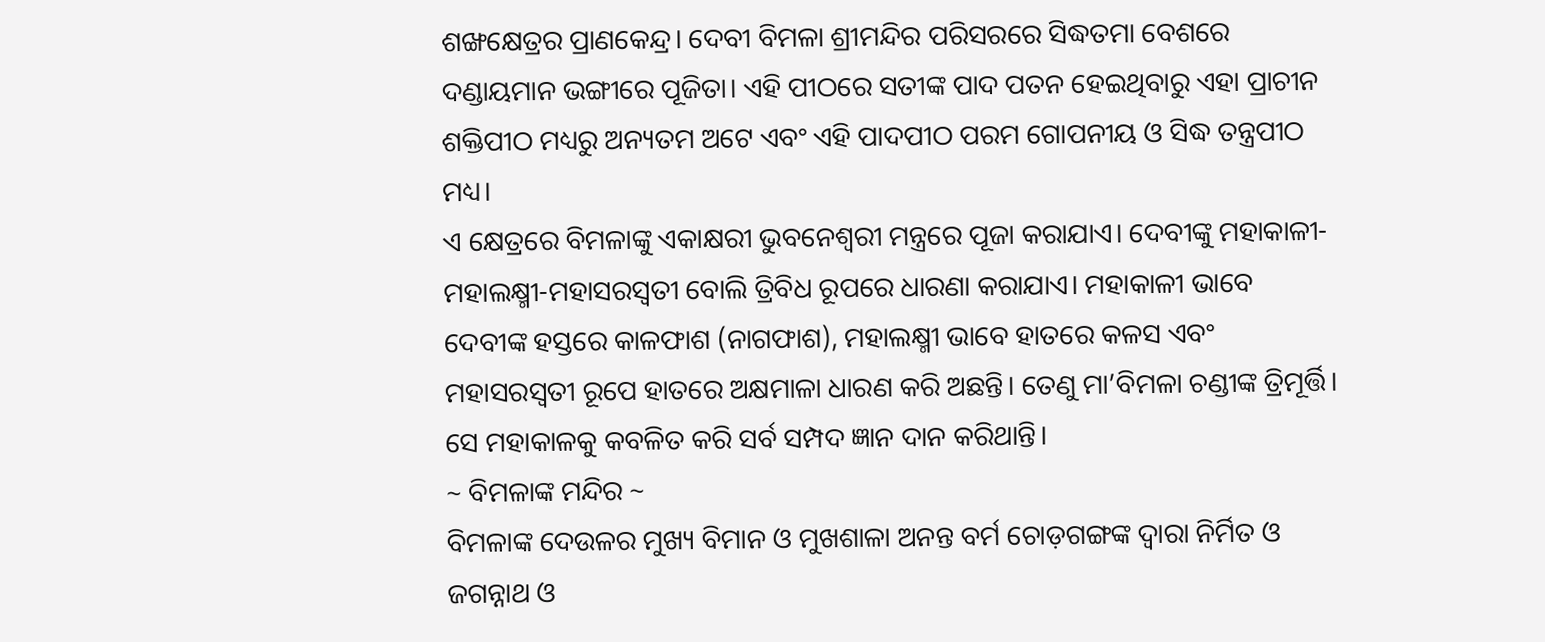ଶଙ୍ଖକ୍ଷେତ୍ରର ପ୍ରାଣକେନ୍ଦ୍ର। ଦେବୀ ବିମଳା ଶ୍ରୀମନ୍ଦିର ପରିସରରେ ସିଦ୍ଧତମା ବେଶରେ ଦଣ୍ଡାୟମାନ ଭଙ୍ଗୀରେ ପୂଜିତା। ଏହି ପୀଠରେ ସତୀଙ୍କ ପାଦ ପତନ ହେଇଥିବାରୁ ଏହା ପ୍ରାଚୀନ ଶକ୍ତିପୀଠ ମଧ୍ୟରୁ ଅନ୍ୟତମ ଅଟେ ଏବଂ ଏହି ପାଦପୀଠ ପରମ ଗୋପନୀୟ ଓ ସିଦ୍ଧ ତନ୍ତ୍ରପୀଠ ମଧ୍ୟ।
ଏ କ୍ଷେତ୍ରରେ ବିମଳାଙ୍କୁ ଏକାକ୍ଷରୀ ଭୁବନେଶ୍ଵରୀ ମନ୍ତ୍ରରେ ପୂଜା କରାଯାଏ। ଦେବୀଙ୍କୁ ମହାକାଳୀ-ମହାଲକ୍ଷ୍ମୀ-ମହାସରସ୍ୱତୀ ବୋଲି ତ୍ରିବିଧ ରୂପରେ ଧାରଣା କରାଯାଏ। ମହାକାଳୀ ଭାବେ ଦେବୀଙ୍କ ହସ୍ତରେ କାଳଫାଶ (ନାଗଫାଶ), ମହାଲକ୍ଷ୍ମୀ ଭାବେ ହାତରେ କଳସ ଏବଂ ମହାସରସ୍ୱତୀ ରୂପେ ହାତରେ ଅକ୍ଷମାଳା ଧାରଣ କରି ଅଛନ୍ତି। ତେଣୁ ମା’ବିମଳା ଚଣ୍ଡୀଙ୍କ ତ୍ରିମୂର୍ତ୍ତି। ସେ ମହାକାଳକୁ କବଳିତ କରି ସର୍ବ ସମ୍ପଦ ଜ୍ଞାନ ଦାନ କରିଥାନ୍ତି।
~ ବିମଳାଙ୍କ ମନ୍ଦିର ~
ବିମଳାଙ୍କ ଦେଉଳର ମୁଖ୍ୟ ବିମାନ ଓ ମୁଖଶାଳା ଅନନ୍ତ ବର୍ମ ଚୋଡ଼ଗଙ୍ଗଙ୍କ ଦ୍ୱାରା ନିର୍ମିତ ଓ ଜଗନ୍ନାଥ ଓ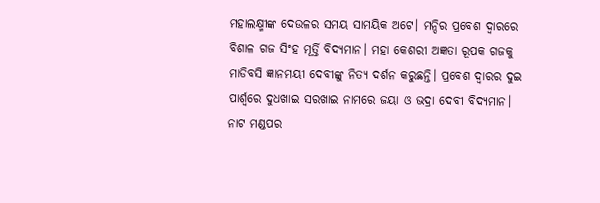ମହାଲକ୍ଷ୍ମୀଙ୍କ ଦେଉଳର ସମୟ ସାମୟିକ ଅଟେ। ମନ୍ଦିର ପ୍ରବେଶ ଦ୍ବାରରେ ବିଶାଳ ଗଜ ସିଂହ ମୂର୍ତ୍ତି ବିଦ୍ୟମାନ। ମହା କେଶରୀ ଅଜ୍ଞତା ରୂପକ ଗଜକୁ ମାଡିବସି ଜ୍ଞାନମୟୀ ଦେବୀଙ୍କୁ ନିତ୍ୟ ଦର୍ଶନ କରୁଛନ୍ତି। ପ୍ରବେଶ ଦ୍ଵାରର ଦୁଇ ପାର୍ଶ୍ୱରେ ଦୁଧଖାଇ ସରଖାଇ ନାମରେ ଜୟା ଓ ଭଦ୍ରା ଦେବୀ ବିଦ୍ୟମାନ। ନାଟ ମଣ୍ଡପର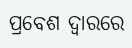ପ୍ରବେଶ ଦ୍ବାରରେ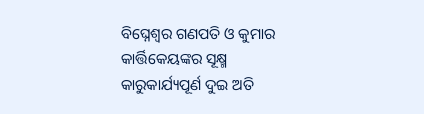ବିଘ୍ନେଶ୍ବର ଗଣପତି ଓ କୁମାର କାର୍ତ୍ତିକେୟଙ୍କର ସୂକ୍ଷ୍ମ କାରୁକାର୍ଯ୍ୟପୂର୍ଣ ଦୁଇ ଅତି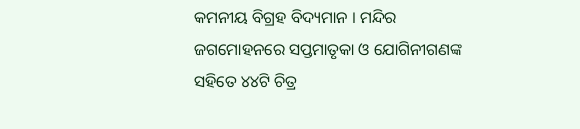କମନୀୟ ବିଗ୍ରହ ବିଦ୍ୟମାନ । ମନ୍ଦିର ଜଗମୋହନରେ ସପ୍ତମାତୃକା ଓ ଯୋଗିନୀଗଣଙ୍କ ସହିତେ ୪୪ଟି ଚିତ୍ର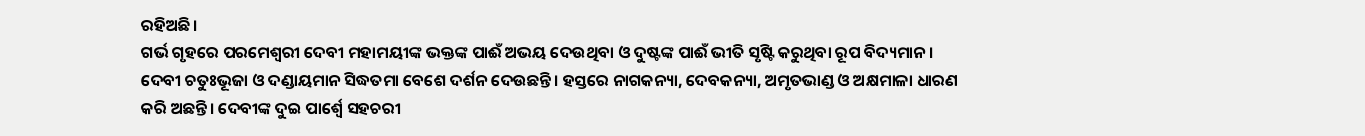ରହିଅଛି।
ଗର୍ଭ ଗୃହରେ ପରମେଶ୍ୱରୀ ଦେବୀ ମହାମୟୀଙ୍କ ଭକ୍ତଙ୍କ ପାଈଁ ଅଭୟ ଦେଉଥିବା ଓ ଦୁଷ୍ଟଙ୍କ ପାଈଁ ଭୀତି ସୃଷ୍ଟି କରୁଥିବା ରୂପ ବିଦ୍ୟମାନ। ଦେବୀ ଚତୁଃଭୂଜା ଓ ଦଣ୍ଡାୟମାନ ସିଦ୍ଧତମା ବେଶେ ଦର୍ଶନ ଦେଉଛନ୍ତି। ହସ୍ତରେ ନାଗକନ୍ୟା, ଦେବକନ୍ୟା, ଅମୃତଭାଣ୍ଡ ଓ ଅକ୍ଷମାଳା ଧାରଣ କରି ଅଛନ୍ତି। ଦେବୀଙ୍କ ଦୁଇ ପାର୍ଶ୍ଵେ ସହଚରୀ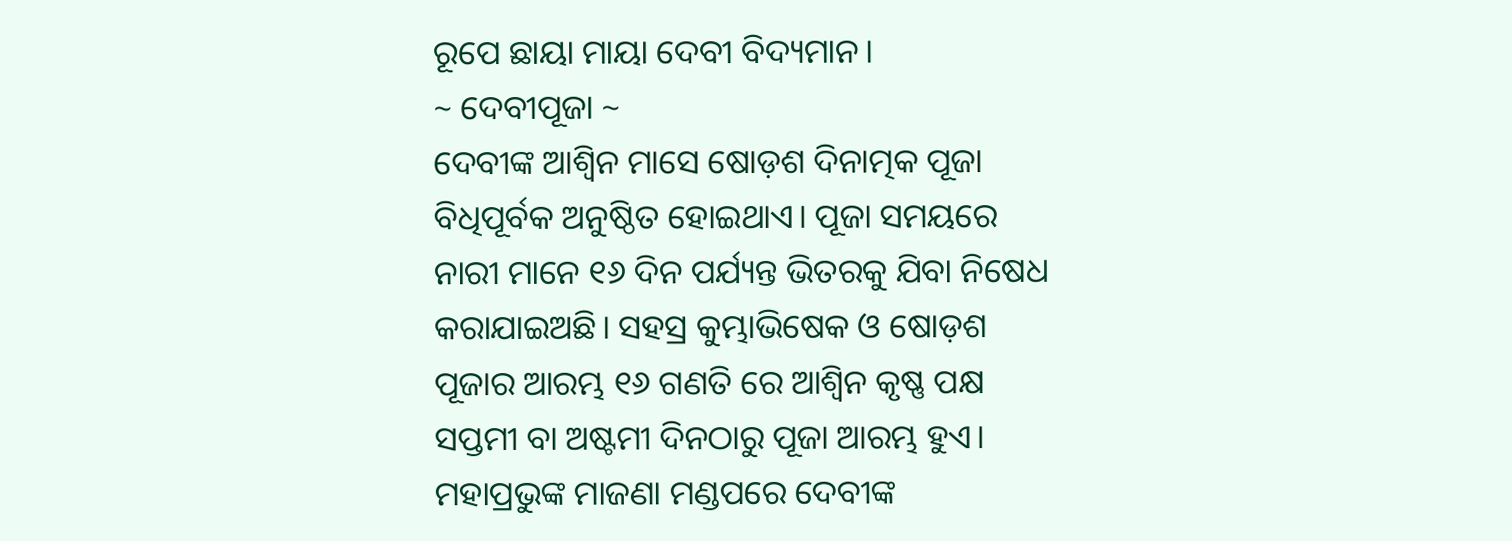ରୂପେ ଛାୟା ମାୟା ଦେବୀ ବିଦ୍ୟମାନ।
~ ଦେବୀପୂଜା ~
ଦେବୀଙ୍କ ଆଶ୍ୱିନ ମାସେ ଷୋଡ଼ଶ ଦିନାତ୍ମକ ପୂଜା ବିଧିପୂର୍ବକ ଅନୁଷ୍ଠିତ ହୋଇଥାଏ। ପୂଜା ସମୟରେ ନାରୀ ମାନେ ୧୬ ଦିନ ପର୍ଯ୍ୟନ୍ତ ଭିତରକୁ ଯିବା ନିଷେଧ କରାଯାଇଅଛି। ସହସ୍ର କୁମ୍ଭାଭିଷେକ ଓ ଷୋଡ଼ଶ ପୂଜାର ଆରମ୍ଭ ୧୬ ଗଣତି ରେ ଆଶ୍ୱିନ କୃଷ୍ଣ ପକ୍ଷ ସପ୍ତମୀ ବା ଅଷ୍ଟମୀ ଦିନଠାରୁ ପୂଜା ଆରମ୍ଭ ହୁଏ। ମହାପ୍ରଭୁଙ୍କ ମାଜଣା ମଣ୍ଡପରେ ଦେବୀଙ୍କ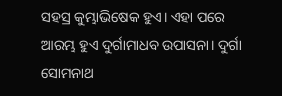ସହସ୍ର କୁମ୍ଭାଭିଷେକ ହୁଏ। ଏହା ପରେ ଆରମ୍ଭ ହୁଏ ଦୁର୍ଗାମାଧବ ଉପାସନା। ଦୁର୍ଗା ସୋମନାଥ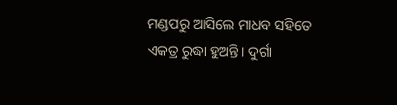ମଣ୍ଡପରୁ ଆସିଲେ ମାଧବ ସହିତେ ଏକତ୍ର ରୁଦ୍ଧା ହୁଅନ୍ତି। ଦୁର୍ଗା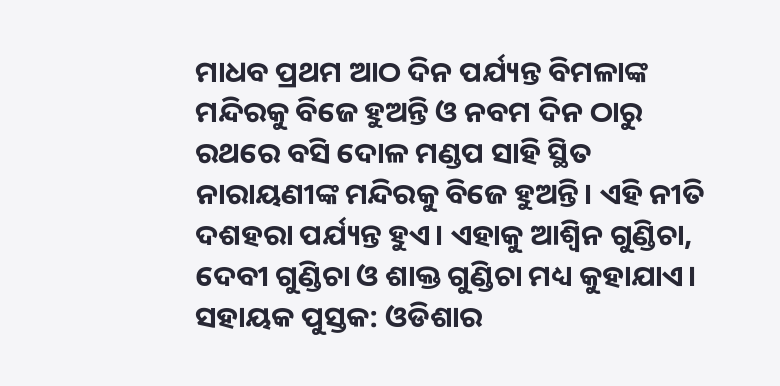ମାଧବ ପ୍ରଥମ ଆଠ ଦିନ ପର୍ଯ୍ୟନ୍ତ ବିମଳାଙ୍କ ମନ୍ଦିରକୁ ବିଜେ ହୁଅନ୍ତି ଓ ନବମ ଦିନ ଠାରୁ ରଥରେ ବସି ଦୋଳ ମଣ୍ଡପ ସାହି ସ୍ଥିତ ନାରାୟଣୀଙ୍କ ମନ୍ଦିରକୁ ବିଜେ ହୁଅନ୍ତି। ଏହି ନୀତି ଦଶହରା ପର୍ଯ୍ୟନ୍ତ ହୁଏ। ଏହାକୁ ଆଶ୍ୱିନ ଗୁଣ୍ଡିଚା, ଦେବୀ ଗୁଣ୍ଡିଚା ଓ ଶାକ୍ତ ଗୁଣ୍ଡିଚା ମଧ୍ୟ କୁହାଯାଏ।
ସହାୟକ ପୁସ୍ତକ: ଓଡିଶାର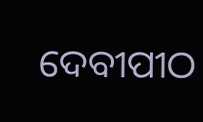ଦେବୀପୀଠ